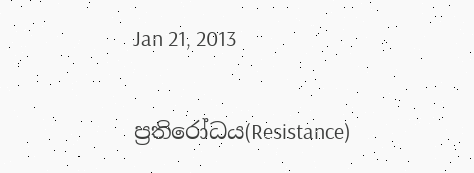Jan 21, 2013

ප්‍රතිරෝධය(Resistance)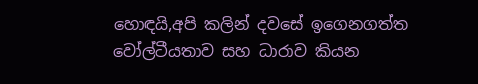හොඳයි,අපි කලින් දවසේ ඉගෙනගත්ත වෝල්ටීයතාව සහ ධාරාව කියන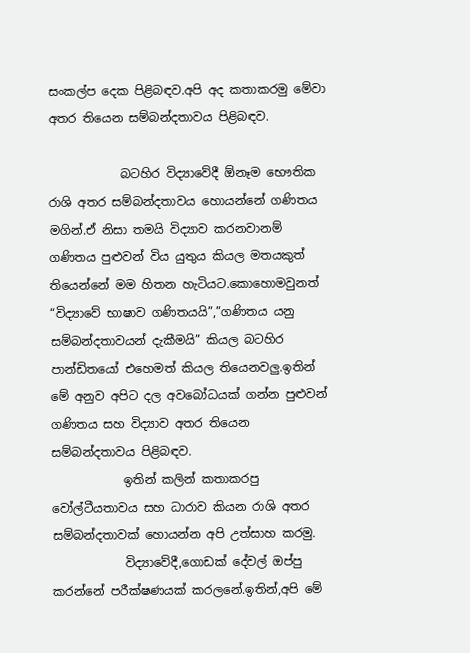සංකල්ප දෙක පිළිබඳව.අපි අද කතාකරමු මේවා අතර තියෙන සම්බන්දතාවය පිළිබඳව.

            බටහිර විද්‍යාවේදී ඕනෑම භෞතික රාශි අතර සම්බන්දතාවය හොයන්නේ ගණිතය මගින්.ඒ නිසා තමයි විද්‍යාව කරනවානම් ගණිතය පුළුවන් විය යුතුය කියල මතයකුත් තියෙන්නේ මම හිතන හැටියට.කොහොමවුනත් “විද්‍යාවේ භාෂාව ගණිතයයි”,”ගණිතය යනු සම්බන්දතාවයන් දැකීමයි” කියල බටහිර පාන්ඩිතයෝ එහෙමත් කියල තියෙනවලු.ඉතින් මේ අනුව අපිට දල අවබෝධයක් ගන්න පුළුවන් ගණිතය සහ විද්‍යාව අතර තියෙන සම්බන්දතාවය පිළිබඳව.
            ඉතින් කලින් කතාකරපු වෝල්ටීයතාවය සහ ධාරාව කියන රාශි අතර සම්බන්දතාවක් හොයන්න අපි උත්සාහ කරමු.
            විද්‍යාවේදී,ගොඩක් දේවල් ඔප්පු කරන්නේ පරීක්ෂණයක් කරලනේ.ඉතින්,අපි මේ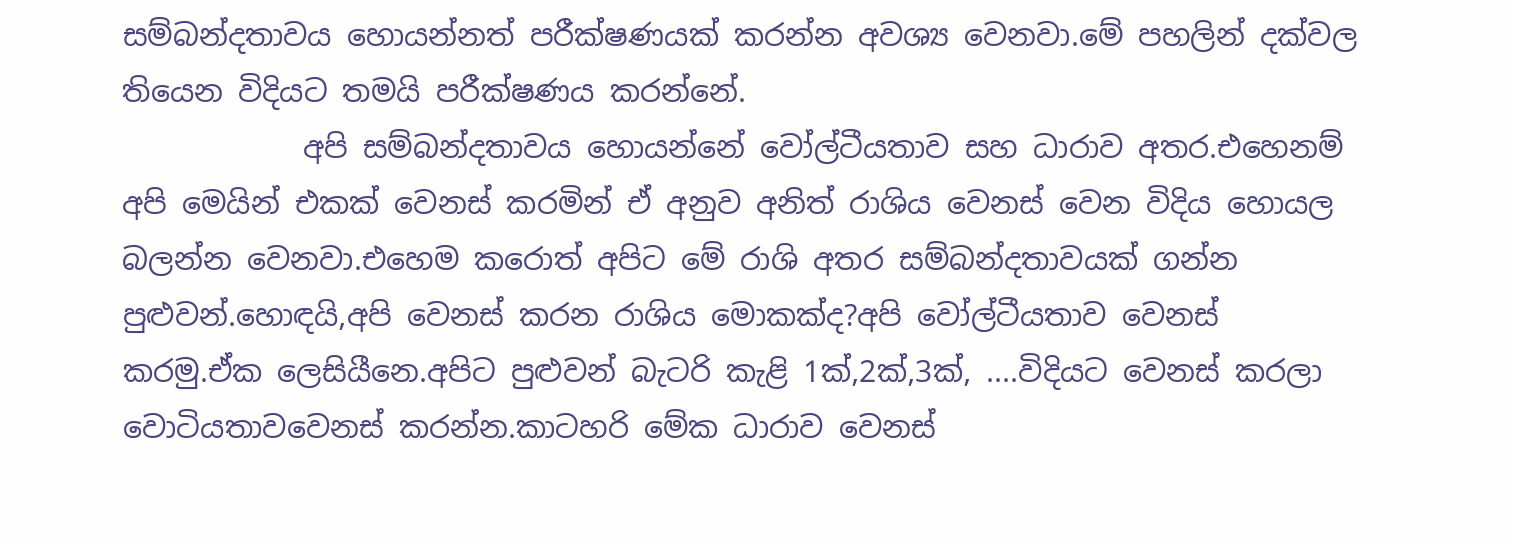සම්බන්දතාවය හොයන්නත් පරීක්ෂණයක් කරන්න අවශ්‍ය වෙනවා.මේ පහලින් දක්වල තියෙන විදියට තමයි පරීක්ෂණය කරන්නේ.
            අපි සම්බන්දතාවය හොයන්නේ වෝල්ටීයතාව සහ ධාරාව අතර.එහෙනම් අපි මෙයින් එකක් වෙනස් කරමින් ඒ අනුව අනිත් රාශිය වෙනස් වෙන විදිය හොයල බලන්න වෙනවා.එහෙම කරොත් අපිට මේ රාශි අතර සම්බන්දතාවයක් ගන්න පුළුවන්.හොඳයි,අපි වෙනස් කරන රාශිය මොකක්ද?අපි වෝල්ටීයතාව වෙනස් කරමු.ඒක ලෙසියීනෙ.අපිට පුළුවන් බැටරි කැළි 1ක්,2ක්,3ක්, ....විදියට වෙනස් කරලා වොටියතාවවෙනස් කරන්න.කාටහරි මේක ධාරාව වෙනස්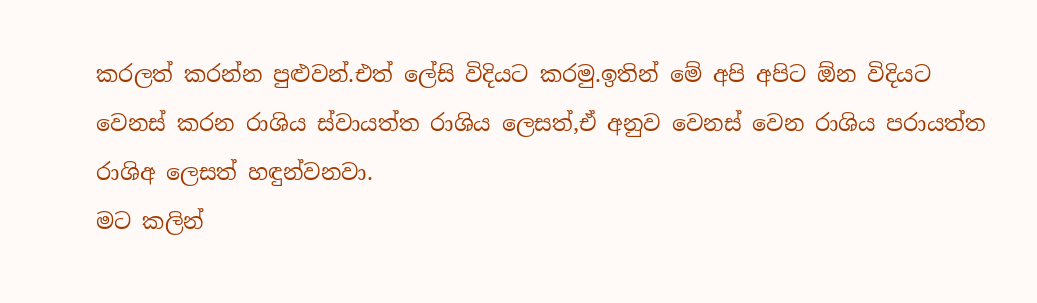කරලත් කරන්න පුළුවන්.එත් ලේසි විදියට කරමු.ඉතින් මේ අපි අපිට ඕන විදියට වෙනස් කරන රාශිය ස්වායත්ත රාශිය ලෙසත්,ඒ අනුව වෙනස් වෙන රාශිය පරායත්ත රාශිඅ ලෙසත් හඳුන්වනවා.
මට කලින්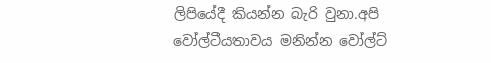ලිපියේදී කියන්න බැරි වුනා.අපි වෝල්ටීයතාවය මනින්න වෝල්ට්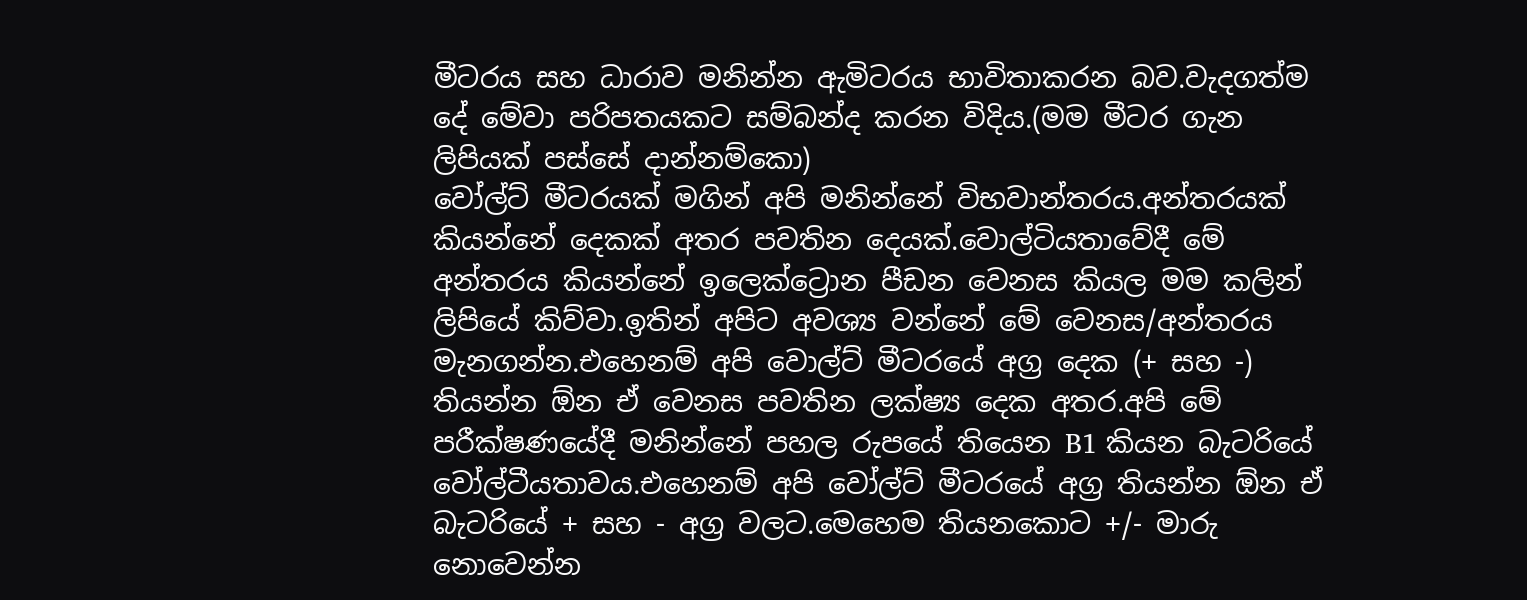මීටරය සහ ධාරාව මනින්න ඇමිටරය භාවිතාකරන බව.වැදගත්ම දේ මේවා පරිපතයකට සම්බන්ද කරන විදිය.(මම මීටර ගැන ලිපියක් පස්සේ දාන්නම්කො)
වෝල්ට් මීටරයක් මගින් අපි මනින්නේ විභවාන්තරය.අන්තරයක් කියන්නේ දෙකක් අතර පවතින දෙයක්.වොල්ටියතාවේදී මේ අන්තරය කියන්නේ ඉලෙක්ට්‍රොන පීඩන වෙනස කියල මම කලින් ලිපියේ කිව්වා.ඉතින් අපිට අවශ්‍ය වන්නේ මේ වෙනස/අන්තරය මැනගන්න.එහෙනම් අපි වොල්ට් මීටරයේ අග්‍ර දෙක (+ සහ -) තියන්න ඕන ඒ වෙනස පවතින ලක්ෂ්‍ය දෙක අතර.අපි මේ පරීක්ෂණයේදී මනින්නේ පහල රුපයේ තියෙන B1 කියන බැටරියේ වෝල්ටීයතාවය.එහෙනම් අපි වෝල්ට් මීටරයේ අග්‍ර තියන්න ඕන ඒ බැටරියේ + සහ - අග්‍ර වලට.මෙහෙම තියනකොට +/- මාරු නොවෙන්න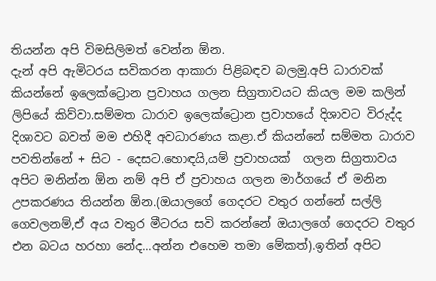තියන්න අපි විමසිලිමත් වෙන්න ඕන.
දැන් අපි ඇමිටරය සවිකරන ආකාරා පිළිබඳව බලමු.අපි ධාරාවක් කියන්නේ ඉලෙක්ට්‍රොන ප්‍රවාහය ගලන සිග්‍රතාවයට කියල මම කලින් ලිපියේ කිව්වා.සම්මත ධාරාව ඉලෙක්ට්‍රොන ප්‍රවාහයේ දිශාවට විරුද්ද දිශාවට බවත් මම එහිදී අවධාරණය කළා.ඒ කියන්නේ සම්මත ධාරාව පවතින්නේ + සිට - දෙසට.හොඳයි,යම් ප්‍රවාහයක්  ගලන සිග්‍රතාවය අපිට මනින්න ඕන නම් අපි ඒ ප්‍රවාහය ගලන මාර්ගයේ ඒ මනින උපකරණය තියන්න ඕන.(ඔයාලගේ ගෙදරට වතුර ගන්නේ සල්ලි ගෙවලනම්,ඒ අය වතුර මීටරය සවි කරන්නේ ඔයාලගේ ගෙදරට වතුර එන බටය හරහා නේද...අන්න එහෙම තමා මේකත්).ඉතින් අපිට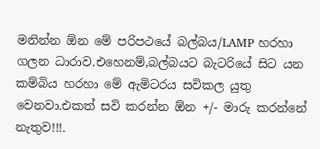මනින්න ඕන මේ පරිපථයේ බල්බය/LAMP හරහා ගලන ධාරාව.එහෙනම්,බල්බයට බැටරියේ සිට යන කම්බිය හරහා මේ ඇමිටරය සවිකල යුතු වෙනවා.එකත් සවි කරන්න ඕන +/- මාරු කරන්නේ නැතුව!!!.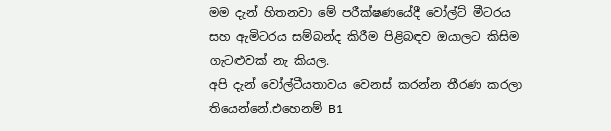මම දැන් හිතනවා මේ පරීක්ෂණයේදී වෝල්ට් මීටරය සහ ඇමිටරය සම්බන්ද කිරීම පිළිබඳව ඔයාලට කිසිම ගැටළුවක් නැ කියල.
අපි දැන් වෝල්ටීයතාවය වෙනස් කරන්න තීරණ කරලා තියෙන්නේ.එහෙනම් B1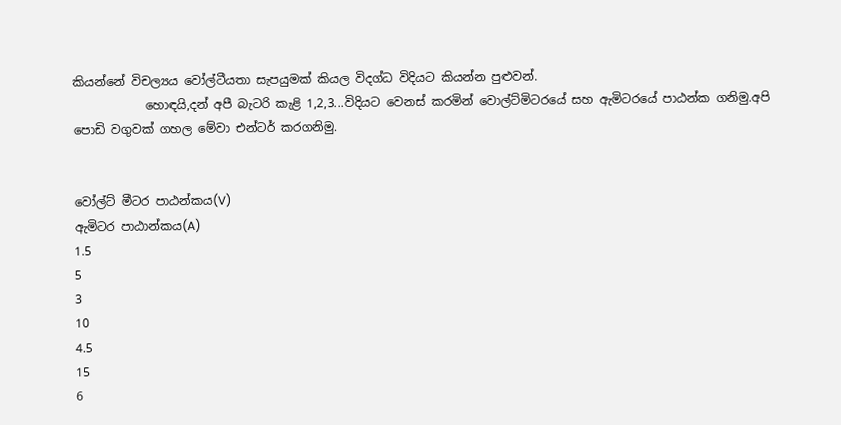කියන්නේ විචල්‍යය වෝල්ටීයතා සැපයුමක් කියල විදග්ධ විදියට කියන්න පුළුවන්.
            හොඳයි,දන් අපී බැටරි කැළි 1,2,3...විදියට වෙනස් කරමින් වොල්ට්මිටරයේ සහ ඇමිටරයේ පාඨන්ක ගනිමු.අපි පොඩි වගුවක් ගහල මේවා එන්ටර් කරගනිමු.


වෝල්ට් මීටර පාඨන්කය(V)
ඇමිටර පාඨාන්කය(A)
1.5
5
3
10
4.5
15
6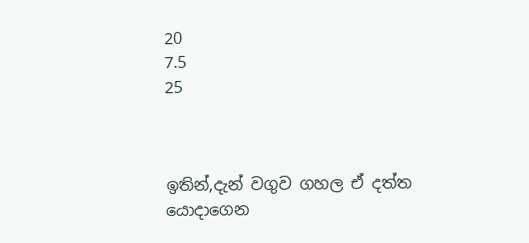20
7.5
25



ඉතින්,දැන් වගුව ගහල ඒ දත්ත යොදාගෙන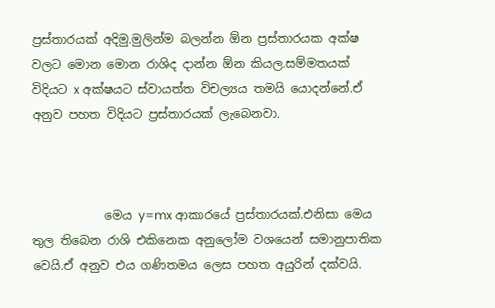ප්‍රස්තාරයක් අදිමු.මුලින්ම බලන්න ඕන ප්‍රස්තාරයක අක්ෂ වලට මොන මොන රාශිද දාන්න ඕන කියල.සම්මතයක් විදියට x අක්ෂයට ස්වායත්ත විචල්‍යය තමයි යොදන්නේ.ඒ අනුව පහත විදියට ප්‍රස්තාරයක් ලැබෙනවා.



            මෙය y=mx ආකාරයේ ප්‍රස්තාරයක්.එනිසා මෙය තුල තිබෙන රාශි එකිනෙක අනුලෝම වශයෙන් සමානුපාතික වෙයි.ඒ අනුව එය ගණිතමය ලෙස පහත අයුරින් දක්වයි.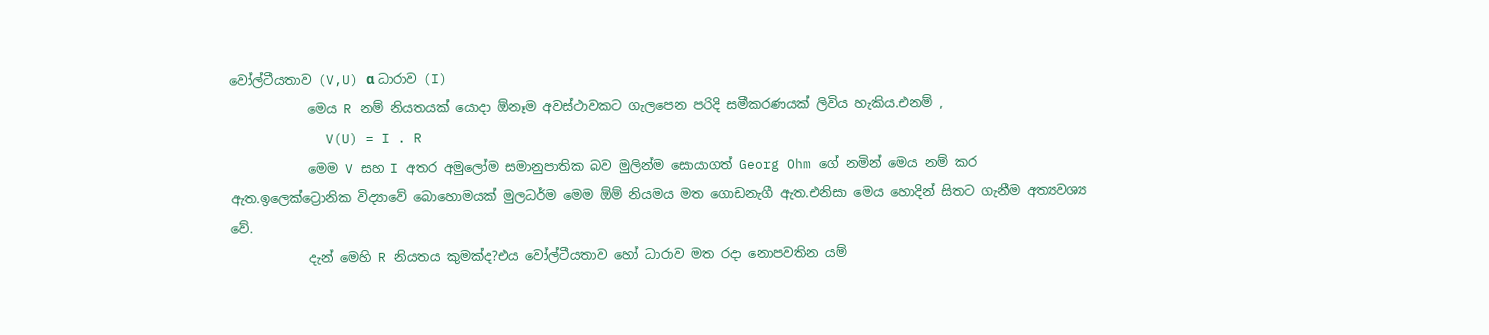වෝල්ටීයතාව (V,U) α ධාරාව (I)
            මෙය R නම් නියතයක් යොදා ඕනෑම අවස්ථාවකට ගැලපෙන පරිදි සමීකරණයක් ලිවිය හැකිය.එනම් ,
            V(U) = I . R
            මෙම V සහ I අතර අමුලෝම සමානුපාතික බව මුලින්ම සොයාගත් Georg Ohm ගේ නමින් මෙය නම් කර ඇත.ඉලෙක්ට්‍රොනික විද්‍යාවේ බොහොමයක් මුලධර්ම මෙම ඕම් නියමය මත ගොඩනැගී ඇත.එනිසා මෙය හොදින් සිතට ගැනීම අත්‍යවශ්‍ය වේ.
            දැන් මෙහි R නියතය කුමක්ද?එය වෝල්ටීයතාව හෝ ධාරාව මත රදා නොපවතින යම්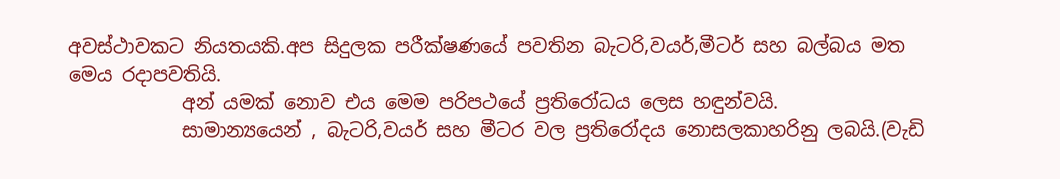අවස්ථාවකට නියතයකි.අප සිදුලක පරීක්ෂණයේ පවතින බැටරි,වයර්,මීටර් සහ බල්බය මත මෙය රදාපවතියි.
            අන් යමක් නොව එය මෙම පරිපථයේ ප්‍රතිරෝධය ලෙස හඳුන්වයි.
            සාමාන්‍යයෙන් , බැටරි,වයර් සහ මීටර වල ප්‍රතිරෝදය නොසලකාහරිනු ලබයි.(වැඩි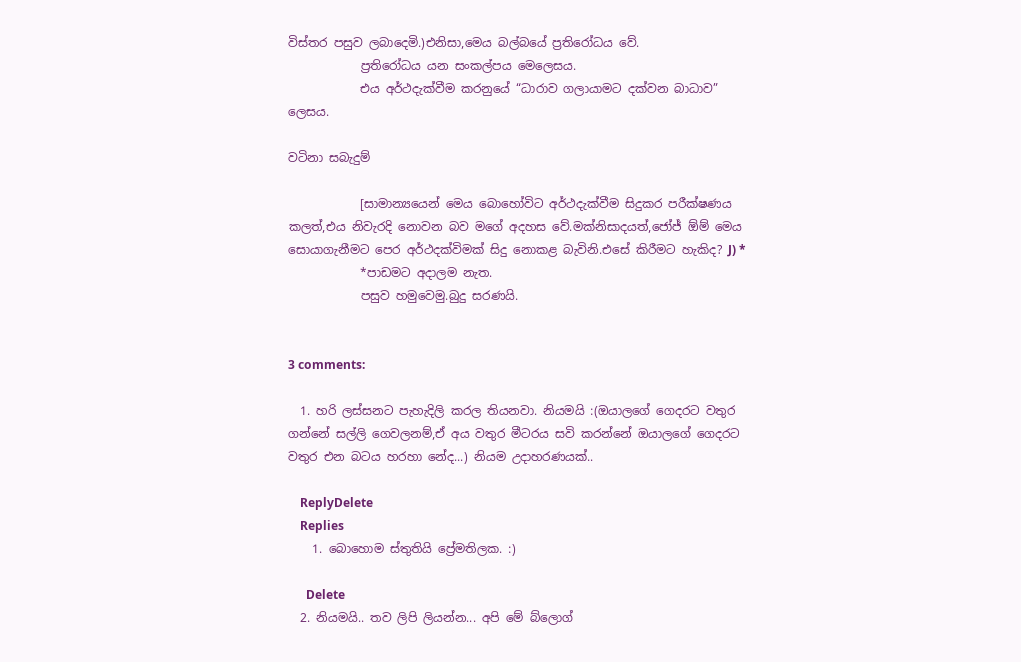විස්තර පසුව ලබාදෙමි.)එනිසා,මෙය බල්බයේ ප්‍රතිරෝධය වේ.
            ප්‍රතිරෝධය යන සංකල්පය මෙලෙසය.
            එය අර්ථදැක්වීම කරනුයේ “ධාරාව ගලායාමට දක්වන බාධාව” ලෙසය.

වටිනා සබැදුම්

            [සාමාන්‍යයෙන් මෙය බොහෝවිට අර්ථදැක්වීම සිදුකර පරීක්ෂණය කලත්,එය නිවැරදි නොවන බව මගේ අදහස වේ.මක්නිසාදයත්,ජෝජ් ඕම් මෙය සොයාගැනීමට පෙර අර්ථදක්විමක් සිදු නොකළ බැවිනි.එසේ කිරීමට හැකිද? J) *
            *පාඩමට අදාලම නැත.
            පසුව හමුවෙමු.බුදු සරණයි.


3 comments:

  1. හරි ලස්සනට පැහැදිලි කරල තියනවා. නියමයි :(ඔයාලගේ ගෙදරට වතුර ගන්නේ සල්ලි ගෙවලනම්,ඒ අය වතුර මීටරය සවි කරන්නේ ඔයාලගේ ගෙදරට වතුර එන බටය හරහා නේද...) නියම උදාහරණයක්..

    ReplyDelete
    Replies
    1. බොහොම ස්තුතියි ප්‍රේමතිලක. :)

      Delete
  2. නියමයි.. තව ලිපි ලියන්න... අපි මේ බ්ලොග්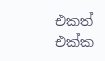එකත් එක්ක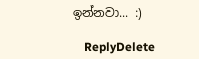ඉන්නවා... :)

    ReplyDelete